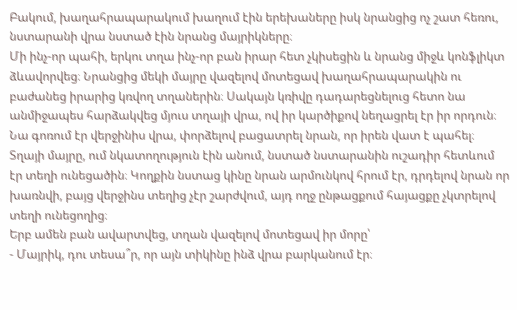Բակում, խաղահրապարակում խաղում էին երեխաները իսկ նրանցից ոչ շատ հեռու, նստարանի վրա նստած էին նրանց մայրիկները։
Մի ինչ-որ պահի, երկու տղա ինչ-որ բան իրար հետ չկիսեցին և նրանց միջև կոնֆլիկտ ձևավորվեց։ Նրանցից մեկի մայրը վազելով մոտեցավ խաղահրապարակին ու բաժանեց իրարից կռվող տղաներին։ Սակայն կռիվը դադարեցնելուց հետո նա անմիջապես հարձակվեց մյուս տղայի վրա, ով իր կարծիքով նեղացրել էր իր որդուն։ Նա գոռում էր վերջինիս վրա, փորձելով բացատրել նրան, որ իրեն վատ է պահել։
Տղայի մայրը, ում նկատողություն էին անում, նստած նստարանին ուշադիր հետևում էր տեղի ունեցածին։ Կողքին նստաց կինը նրան արմունկով հրում էր, դրդելով նրան որ խառնվի, բայց վերջինս տեղից չէր շարժվում, այդ ողջ ընթացքում հայացքը չկտրելով տեղի ունեցողից։
Երբ ամեն բան ավարտվեց, տղան վազելով մոտեցավ իր մորը՝
- Մայրիկ, դու տեսա՞ր, որ այն տիկինը ինձ վրա բարկանում էր։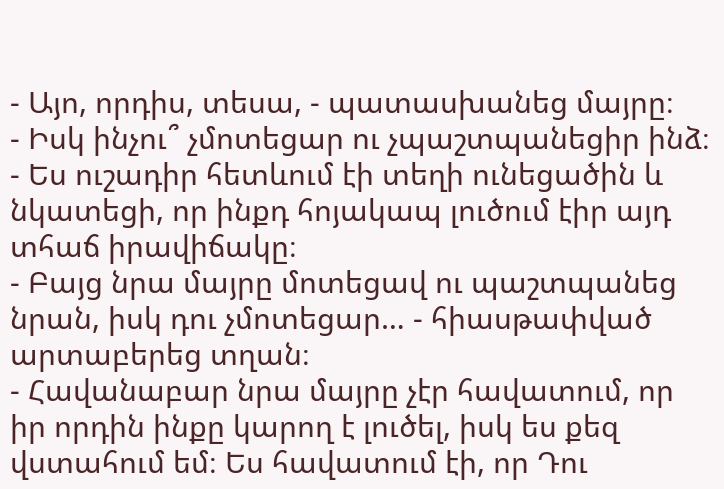- Այո, որդիս, տեսա, - պատասխանեց մայրը։
- Իսկ ինչու՞ չմոտեցար ու չպաշտպանեցիր ինձ։
- Ես ուշադիր հետևում էի տեղի ունեցածին և նկատեցի, որ ինքդ հոյակապ լուծում էիր այդ տհաճ իրավիճակը։
- Բայց նրա մայրը մոտեցավ ու պաշտպանեց նրան, իսկ դու չմոտեցար… - հիասթափված արտաբերեց տղան։
- Հավանաբար նրա մայրը չէր հավատում, որ իր որդին ինքը կարող է լուծել, իսկ ես քեզ վստահում եմ։ Ես հավատում էի, որ Դու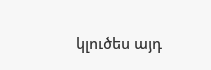կլուծես այդ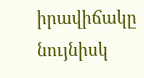իրավիճակը նույնիսկ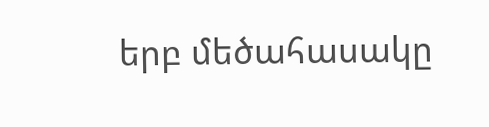երբ մեծահասակը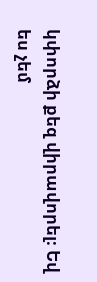կփորձի քեզ վիրավորել։ Եվ ես չեմ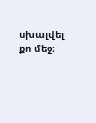սխալվել քո մեջ։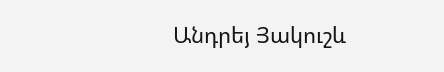Անդրեյ Յակուշև